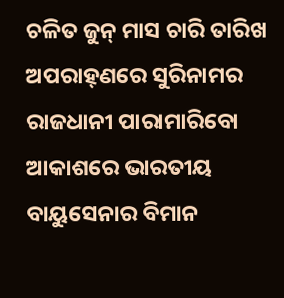ଚଳିତ ଜୁନ୍ ମାସ ଚାରି ତାରିଖ ଅପରାହ୍‌ଣରେ ସୁରିନାମର ରାଜଧାନୀ ପାରାମାରିବୋ ଆକାଶରେ ଭାରତୀୟ ବାୟୁସେନାର ବିମାନ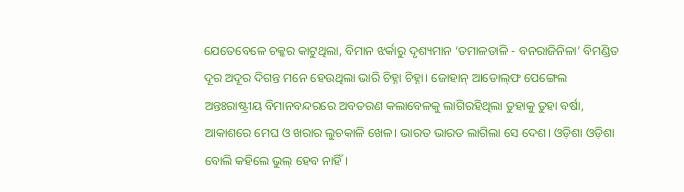ଯେତେବେଳେ ଚକ୍କର କାଟୁଥିଲା, ବିମାନ ଝର୍କାରୁ ଦୃଶ୍ୟମାନ ‘ତମାଳତାଳି - ବନରାଜିନିଳା’ ବିମଣ୍ଡିତ ଦୂର ଅଦୂର ଦିଗନ୍ତ ମନେ ହେଉଥିଲା ଭାରି ଚିହ୍ନା ଚିହ୍ନା। ଜୋହାନ୍ ଆଡୋଲ୍‌ଫ ପେଙ୍ଗେଲ ଅନ୍ତଃରାଷ୍ଟ୍ରୀୟ ବିମାନବନ୍ଦରରେ ଅବତରଣ କଲାବେଳକୁ ଲାଗିରହିଥିଲା ତୁହାକୁ ତୁହା ବର୍ଷା, ଆକାଶରେ ମେଘ ଓ ଖରାର ଲୁଚକାଳି ଖେଳ। ଭାରତ ଭାରତ ଲାଗିଲା ସେ ଦେଶ। ଓଡ଼ିଶା ଓଡ଼ିଶା ବୋଲି କହିଲେ ଭୁଲ୍‌ ହେବ ନାହିଁ।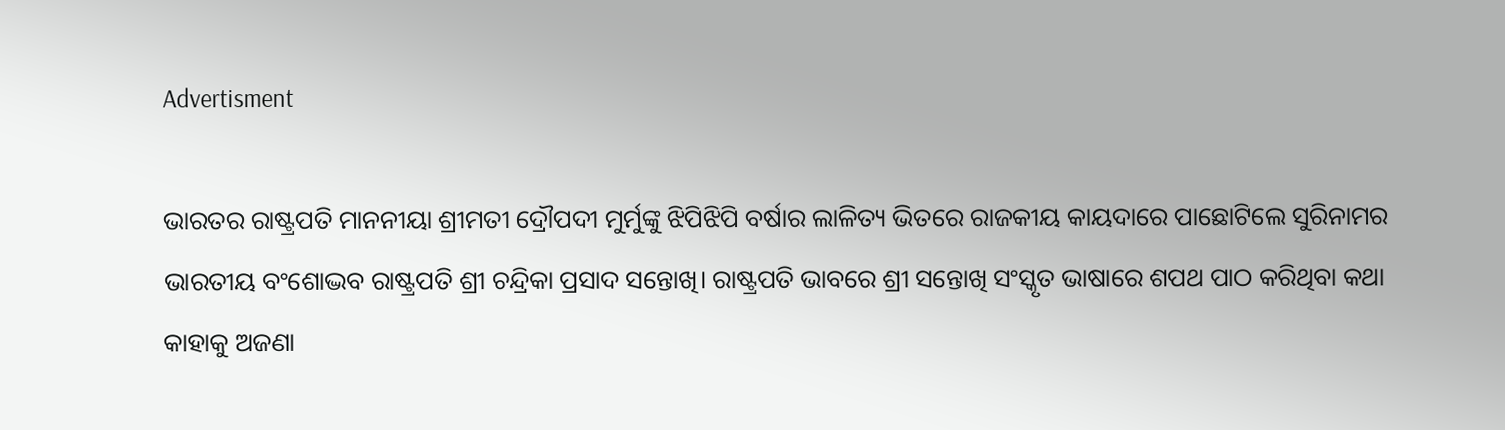Advertisment

ଭାରତର ରାଷ୍ଟ୍ରପତି ମାନନୀୟା ଶ୍ରୀମତୀ ଦ୍ରୌପଦୀ ମୁର୍ମୁଙ୍କୁ ଝିପିଝିପି ବର୍ଷାର ଲାଳିତ୍ୟ ଭିତରେ ରାଜକୀୟ କାୟଦାରେ ପାଛୋଟିଲେ ସୁରିନାମର ଭାରତୀୟ ବଂଶୋଦ୍ଭବ ରାଷ୍ଟ୍ରପତି ଶ୍ରୀ ଚନ୍ଦ୍ରିକା ପ୍ରସାଦ ସନ୍ତୋଖି। ରାଷ୍ଟ୍ରପତି ଭାବରେ ଶ୍ରୀ ସନ୍ତୋଖି ସଂସ୍କୃତ ଭାଷାରେ ଶପଥ ପାଠ କରିଥିବା କଥା କାହାକୁ ଅଜଣା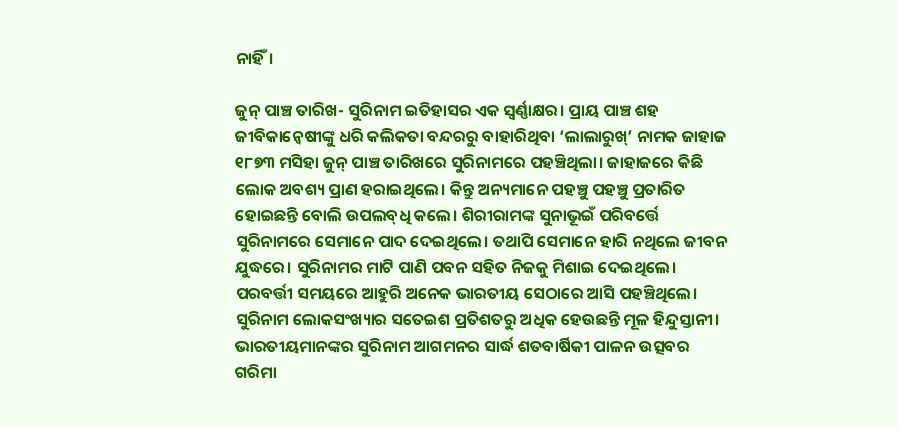ନାହିଁ।

ଜୁନ୍ ପାଞ୍ଚ ତାରିଖ- ସୁରିନାମ ଇତିହାସର ଏକ ସ୍ୱର୍ଣ୍ଣାକ୍ଷର। ପ୍ରାୟ ପାଞ୍ଚ ଶହ ଜୀବିକାନ୍ୱେଷୀଙ୍କୁ ଧରି କଲିକତା ବନ୍ଦରରୁ ବାହାରିଥିବା ‘ଲାଲାରୁଖ୍’ ନାମକ ଜାହାଜ ୧୮୭୩ ମସିହା ଜୁନ୍ ପାଞ୍ଚ ତାରିଖରେ ସୁରିନାମରେ ପହଞ୍ଚିଥିଲା। ଜାହାଜରେ କିଛି ଲୋକ ଅବଶ୍ୟ ପ୍ରାଣ ହରାଇଥିଲେ। କିନ୍ତୁ ଅନ୍ୟମାନେ ପହଞ୍ଚୁ ପହଞ୍ଚୁ ପ୍ରତାରିତ ହୋଇଛନ୍ତି ବୋଲି ଉପଲବ୍‌ଧି କଲେ। ଶିରୀରାମଙ୍କ ସୁନାଭୂଇଁ ପରିବର୍ତ୍ତେ ସୁରିନାମରେ ସେମାନେ ପାଦ ଦେଇଥିଲେ। ତଥାପି ସେମାନେ ହାରି ନଥିଲେ ଜୀବନ ଯୁଦ୍ଧରେ। ସୁରିନାମର ମାଟି ପାଣି ପବନ ସହିତ ନିଜକୁ ମିଶାଇ ଦେଇଥିଲେ। ପରବର୍ତ୍ତୀ ସମୟରେ ଆହୁରି ଅନେକ ଭାରତୀୟ ସେଠାରେ ଆସି ପହଞ୍ଚିଥିଲେ। ସୁରିନାମ ଲୋକସଂଖ୍ୟାର ସତେଇଶ ପ୍ରତିଶତରୁ ଅଧିକ ହେଉଛନ୍ତି ମୂଳ ହିନ୍ଦୁସ୍ତାନୀ। ଭାରତୀୟମାନଙ୍କର ସୁରିନାମ ଆଗମନର ସାର୍ଦ୍ଧ ଶତବାର୍ଷିକୀ ପାଳନ ଉତ୍ସବର ଗରିମା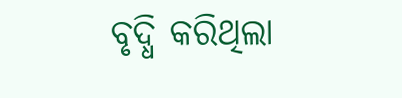ବୃଦ୍ଧି କରିଥିଲା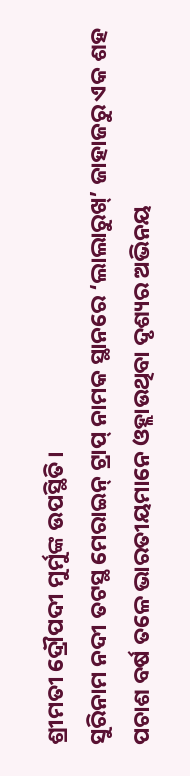ଶ୍ରୀମତୀ ଦ୍ରୌପଦୀ ମୁର୍ମୁଙ୍କ ଉପସ୍ଥିତି।
ସୁରିନାମ ନଦୀ ତଟସ୍ଥ ମେରାଇନ୍ ଟ୍ରାପ୍ ନାମକ ସ୍ଥାନରେ ‘ଲାଲାରୁଖ୍’ ଜାହାଜରୁ ଏକ ଶହ ପଚାଶ ବର୍ଷ ତଳେ ଭାରତୀୟମାନେ ଓହ୍ଲାଉଥିବା ଦୃଶ୍ୟର ଅଭିନୟ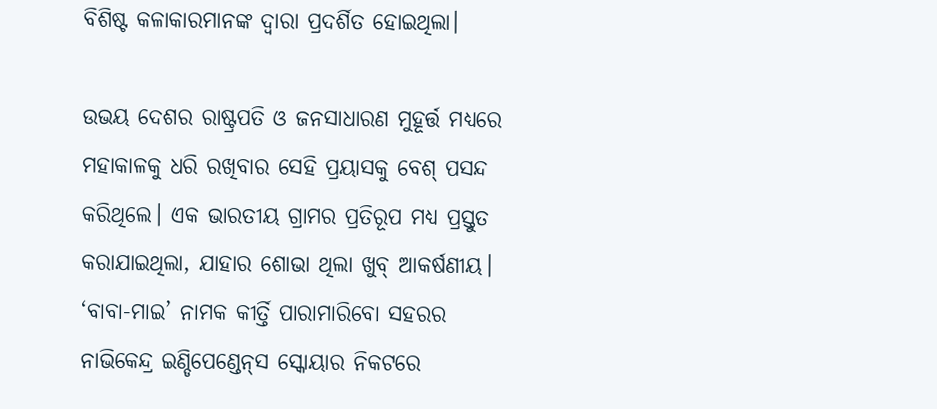ବିଶିଷ୍ଟ କଳାକାରମାନଙ୍କ ଦ୍ୱାରା ପ୍ରଦର୍ଶିତ ହୋଇଥିଲା।

ଉଭୟ ଦେଶର ରାଷ୍ଟ୍ରପତି ଓ ଜନସାଧାରଣ ମୁହୂର୍ତ୍ତ ମଧ୍ୟରେ ମହାକାଳକୁ ଧରି ରଖିବାର ସେହି ପ୍ରୟାସକୁ ବେଶ୍ ପସନ୍ଦ କରିଥିଲେ। ଏକ ଭାରତୀୟ ଗ୍ରାମର ପ୍ରତିରୂପ ମଧ୍ୟ ପ୍ରସ୍ତୁତ କରାଯାଇଥିଲା, ଯାହାର ଶୋଭା ଥିଲା ଖୁବ୍ ଆକର୍ଷଣୀୟ। ‘ବାବା-ମାଇ’ ନାମକ କୀର୍ତ୍ତି ପାରାମାରିବୋ ସହରର ନାଭିକେନ୍ଦ୍ର ଇଣ୍ଡିପେଣ୍ଡେନ୍‌ସ ସ୍କୋୟାର ନିକଟରେ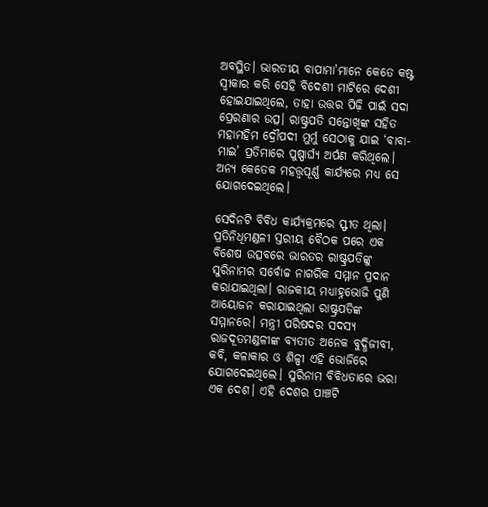ଅବସ୍ଥିତ। ଭାରତୀୟ ବାପାମା’ମାନେ କେତେ କଷ୍ଟ ସ୍ୱୀକାର କରି ସେହି ବିଦେଶୀ ମାଟିରେ ଦେଶୀ ହୋଇଯାଇଥିଲେ, ତାହା ଉତ୍ତର ପିଢ଼ି ପାଇଁ ସଦା ପ୍ରେରଣାର ଉତ୍ସ। ରାଷ୍ଟ୍ରପତି ସନ୍ତୋଖିଙ୍କ ସହିତ ମହାମହିମ ଦ୍ରୌପଦୀ ମୁର୍ମୁ ସେଠାକୁ ଯାଇ ‘ବାବା-ମାଇ’ ପ୍ରତିମାରେ ପୁଷ୍ପାର୍ଘ୍ୟ ଅର୍ପଣ କରିଥିଲେ। ଅନ୍ୟ କେତେକ ମହତ୍ତ୍ୱପୂର୍ଣ୍ଣ କାର୍ଯ୍ୟରେ ମଧ୍ୟ ସେ ଯୋଗଦେଇଥିଲେ।

ସେଦିନଟି ବିବିଧ କାର୍ଯ୍ୟକ୍ରମରେ ସ୍ଫୀତ ଥିଲା। ପ୍ରତିନିଧିମଣ୍ଡଳୀ ସ୍ତରୀୟ ବୈଠକ ପରେ ଏକ ବିଶେଷ ଉତ୍ସବରେ ଭାରତର ରାଷ୍ଟ୍ରପତିଙ୍କୁ ସୁରିନାମର ସର୍ବୋଚ୍ଚ ନାଗରିକ ସମ୍ମାନ ପ୍ରଦାନ କରାଯାଇଥିଲା। ରାଜକୀୟ ମଧ୍ୟାହ୍ନଭୋଜି ପୁଣି ଆୟୋଜନ କରାଯାଇଥିଲା ରାଷ୍ଟ୍ରପତିଙ୍କ ସମ୍ମାନରେ। ମନ୍ତ୍ରୀ ପରିଷଦର ସଦସ୍ୟ ରାଜଦୂତମଣ୍ଡଳୀଙ୍କ ବ୍ୟତୀତ ଅନେକ ବୁଦ୍ଧିଜୀବୀ, କବି, କଳାକାର ଓ ଶିଳ୍ପୀ ଏହି ଭୋଜିରେ ଯୋଗଦେଇଥିଲେ। ସୁରିନାମ ବିବିଧତାରେ ଭରା ଏକ ଦେଶ। ଏହି ଦେଶର ପାଞ୍ଚଟି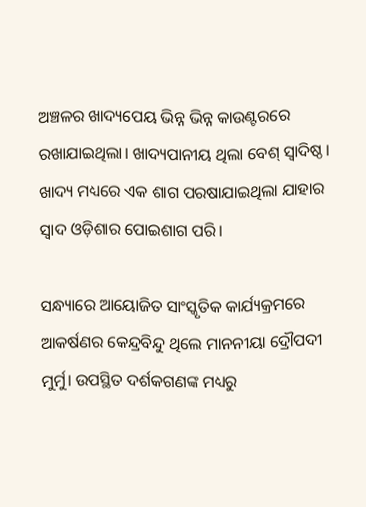ଅଞ୍ଚଳର ଖାଦ୍ୟପେୟ ଭିନ୍ନ ଭିନ୍ନ କାଉଣ୍ଟରରେ ରଖାଯାଇଥିଲା। ଖାଦ୍ୟପାନୀୟ ଥିଲା ବେଶ୍ ସ୍ୱାଦିଷ୍ଠ। ଖାଦ୍ୟ ମଧ୍ୟରେ ଏକ ଶାଗ ପରଷାଯାଇଥିଲା ଯାହାର ସ୍ୱାଦ ଓଡ଼ିଶାର ପୋଇଶାଗ ପରି।

ସନ୍ଧ୍ୟାରେ ଆୟୋଜିତ ସାଂସ୍କୃତିକ କାର୍ଯ୍ୟକ୍ରମରେ ଆକର୍ଷଣର କେନ୍ଦ୍ରବିନ୍ଦୁ ଥିଲେ ମାନନୀୟା ଦ୍ରୌପଦୀ ମୁର୍ମୁ। ଉପସ୍ଥିତ ଦର୍ଶକଗଣଙ୍କ ମଧ୍ୟରୁ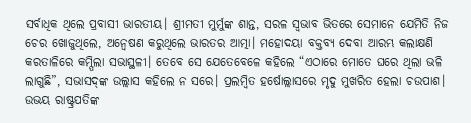ସର୍ବାଧିକ ଥିଲେ ପ୍ରବାସୀ ଭାରତୀୟ। ଶ୍ରୀମତୀ ମୁର୍ମୁଙ୍କ ଶାନ୍ତ, ସରଳ ସ୍ୱଭାବ ଭିତରେ ସେମାନେ ଯେମିତି ନିଜ ଚେର ଖୋଜୁଥିଲେ, ଅନ୍ୱେଷଣ କରୁଥିଲେ ଭାରତର ଆତ୍ମା। ମହୋଦୟା ବକ୍ତବ୍ୟ ଦେବା ଆରମ୍ଭ କଲାକ୍ଷଣି କରତାଳିରେ କମ୍ପିଲା ସଭାସ୍ଥଳୀ। ତେବେ ସେ ଯେତେବେଳେ କହିଲେ “ଏଠାରେ ମୋତେ ଘରେ ଥିଲା ଭଳି ଲାଗୁଛି”, ସଭାସଦ୍‌ଙ୍କ ଉଲ୍ଲାସ କହିଲେ ନ ସରେ। ପ୍ରଲମ୍ବିତ ହର୍ଷୋଲ୍ଲାସରେ ମୃଦୁ ମୁଖରିତ ହେଲା ଚଉପାଶ। ଉଭୟ ରାଷ୍ଟ୍ରପତିଙ୍କ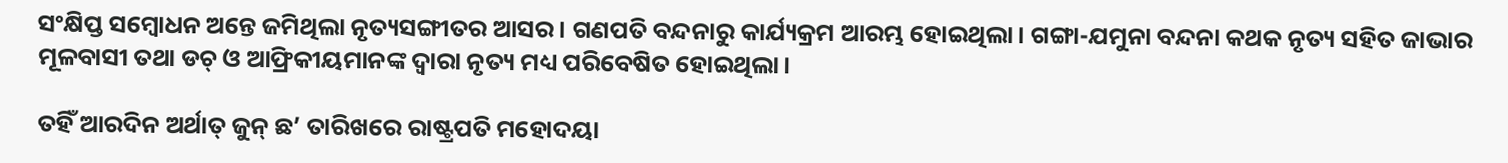ସଂକ୍ଷିପ୍ତ ସମ୍ବୋଧନ ଅନ୍ତେ ଜମିଥିଲା ନୃତ୍ୟସଙ୍ଗୀତର ଆସର। ଗଣପତି ବନ୍ଦନାରୁ କାର୍ଯ୍ୟକ୍ରମ ଆରମ୍ଭ ହୋଇଥିଲା। ଗଙ୍ଗା-ଯମୁନା ବନ୍ଦନା କଥକ ନୃତ୍ୟ ସହିତ ଜାଭାର ମୂଳବାସୀ ତଥା ଡଚ୍ ଓ ଆଫ୍ରିକୀୟମାନଙ୍କ ଦ୍ୱାରା ନୃତ୍ୟ ମଧ୍ୟ ପରିବେଷିତ ହୋଇଥିଲା।

ତହିଁ ଆରଦିନ ଅର୍ଥାତ୍ ଜୁନ୍ ଛ’ ତାରିଖରେ ରାଷ୍ଟ୍ରପତି ମହୋଦୟା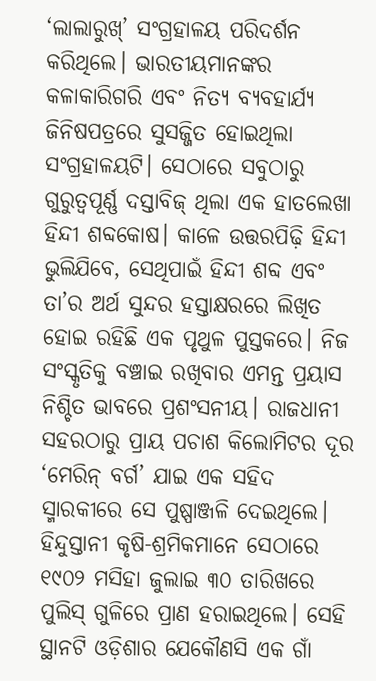‘ଲାଲାରୁଖ୍’ ସଂଗ୍ରହାଳୟ ପରିଦର୍ଶନ କରିଥିଲେ। ଭାରତୀୟମାନଙ୍କର କଳାକାରିଗରି ଏବଂ ନିତ୍ୟ ବ୍ୟବହାର୍ଯ୍ୟ ଜିନିଷପତ୍ରରେ ସୁସଜ୍ଜିତ ହୋଇଥିଲା ସଂଗ୍ରହାଳୟଟି। ସେଠାରେ ସବୁଠାରୁ ଗୁରୁତ୍ୱପୂର୍ଣ୍ଣ ଦସ୍ତାବିଜ୍ ଥିଲା ଏକ ହାତଲେଖା ହିନ୍ଦୀ ଶବ୍ଦକୋଷ। କାଳେ ଉତ୍ତରପିଢ଼ି ହିନ୍ଦୀ ଭୁଲିଯିବେ, ସେଥିପାଇଁ ହିନ୍ଦୀ ଶବ୍ଦ ଏବଂ ତା’ର ଅର୍ଥ ସୁନ୍ଦର ହସ୍ତାକ୍ଷରରେ ଲିଖିତ ହୋଇ ରହିଛି ଏକ ପୃଥୁଳ ପୁସ୍ତକରେ। ନିଜ ସଂସ୍କୃତିକୁ ବଞ୍ଚାଇ ରଖିବାର ଏମନ୍ତ ପ୍ରୟାସ ନିଶ୍ଚିତ ଭାବରେ ପ୍ରଶଂସନୀୟ। ରାଜଧାନୀ ସହରଠାରୁ ପ୍ରାୟ ପଚାଶ କିଲୋମିଟର ଦୂର ‘ମେରିନ୍ ବର୍ଗ’ ଯାଇ ଏକ ସହିଦ ସ୍ମାରକୀରେ ସେ ପୁଷ୍ପାଞ୍ଜଳି ଦେଇଥିଲେ। ହିନ୍ଦୁସ୍ତାନୀ କୃଷି-ଶ୍ରମିକମାନେ ସେଠାରେ ୧୯୦୨ ମସିହା ଜୁଲାଇ ୩୦ ତାରିଖରେ ପୁଲିସ୍ ଗୁଳିରେ ପ୍ରାଣ ହରାଇଥିଲେ। ସେହି ସ୍ଥାନଟି ଓଡ଼ିଶାର ଯେକୌଣସି ଏକ ଗାଁ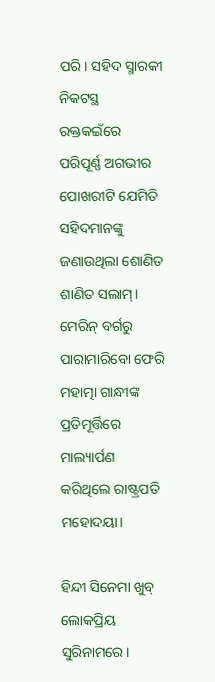ପରି। ସହିଦ ସ୍ମାରକୀ ନିକଟସ୍ଥ ରକ୍ତକଇଁରେ ପରିପୂର୍ଣ୍ଣ ଅଗଭୀର ପୋଖରୀଟି ଯେମିତି ସହିଦମାନଙ୍କୁ ଜଣାଉଥିଲା ଶୋଣିତ ଶାଣିତ ସଲାମ୍। ମେରିନ୍ ବର୍ଗରୁ ପାରାମାରିବୋ ଫେରି ମହାତ୍ମା ଗାନ୍ଧୀଙ୍କ ପ୍ରତିମୂର୍ତ୍ତିରେ ମାଲ୍ୟାର୍ପଣ କରିଥିଲେ ରାଷ୍ଟ୍ରପତି ମହୋଦୟା।

ହିନ୍ଦୀ ସିନେମା ଖୁବ୍ ଲୋକପ୍ରିୟ ସୁରିନାମରେ।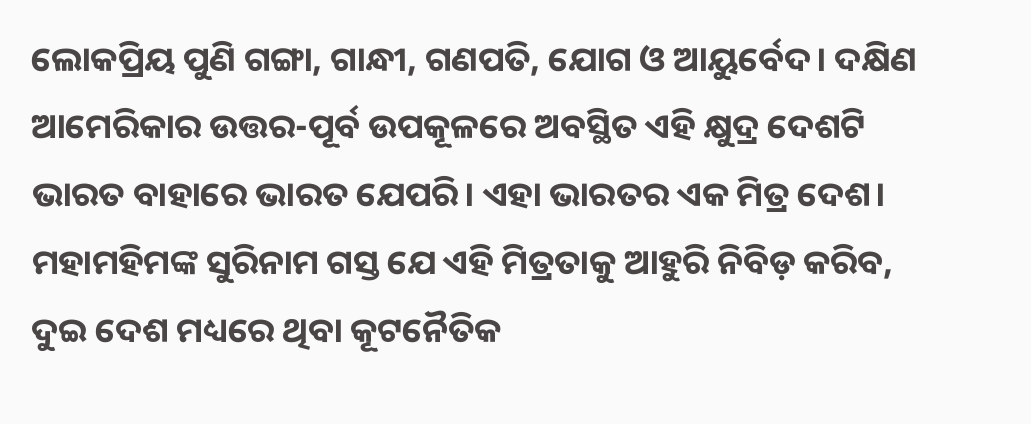ଲୋକପ୍ରିୟ ପୁଣି ଗଙ୍ଗା, ଗାନ୍ଧୀ, ଗଣପତି, ଯୋଗ ଓ ଆୟୁର୍ବେଦ। ଦକ୍ଷିଣ ଆମେରିକାର ଉତ୍ତର-ପୂର୍ବ ଉପକୂଳରେ ଅବସ୍ଥିତ ଏହି କ୍ଷୁଦ୍ର ଦେଶଟି ଭାରତ ବାହାରେ ଭାରତ ଯେପରି। ଏହା ଭାରତର ଏକ ମିତ୍ର ଦେଶ। ମହାମହିମଙ୍କ ସୁରିନାମ ଗସ୍ତ ଯେ ଏହି ମିତ୍ରତାକୁ ଆହୁରି ନିବିଡ଼ କରିବ, ଦୁଇ ଦେଶ ମଧ୍ୟରେ ଥିବା କୂଟନୈତିକ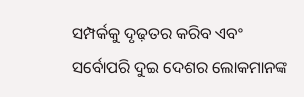ସମ୍ପର୍କକୁ ଦୃଢ଼ତର କରିବ ଏବଂ ସର୍ବୋପରି ଦୁଇ ଦେଶର ଲୋକମାନଙ୍କ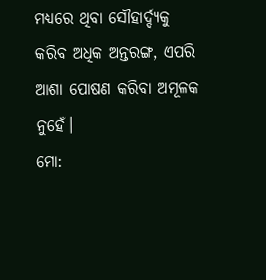ମଧ୍ୟରେ ଥିବା ସୌହାର୍ଦ୍ଦ୍ୟକୁ କରିବ ଅଧିକ ଅନ୍ତରଙ୍ଗ, ଏପରି ଆଶା ପୋଷଣ କରିବା ଅମୂଳକ ନୁହେଁ।
ମୋ: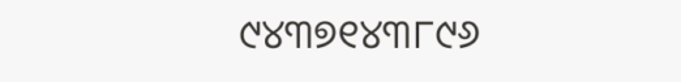୯୪୩୭୧୪୩୮୯୬